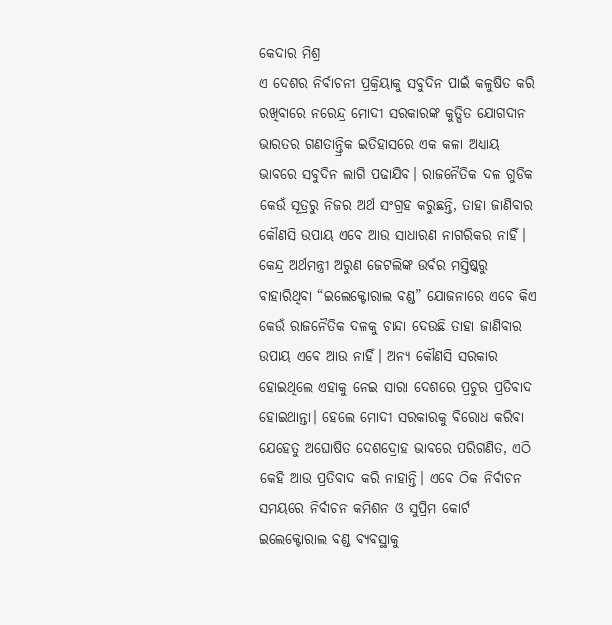କେଦାର ମିଶ୍ର
ଏ ଦେଶର ନିର୍ବାଚନୀ ପ୍ରକ୍ରିୟାକୁ ସବୁଦିନ ପାଇଁ କଳୁଷିତ କରି ରଖିବାରେ ନରେନ୍ଦ୍ର ମୋଦୀ ସରକାରଙ୍କ କୁତ୍ସିତ ଯୋଗଦାନ ଭାରତର ଗଣତାନ୍ତ୍ରିକ ଇତିହାସରେ ଏକ କଳା ଅଧ୍ୟାୟ ଭାବରେ ସବୁଦିନ ଲାଗି ପଢାଯିବ। ରାଜନୈତିକ ଦଳ ଗୁଡିକ କେଉଁ ସୂତ୍ରରୁ ନିଜର ଅର୍ଥ ସଂଗ୍ରହ କରୁଛନ୍ତି, ତାହା ଜାଣିବାର କୌଣସି ଉପାୟ ଏବେ ଆଉ ସାଧାରଣ ନାଗରିକର ନାହିଁ। କେନ୍ଦ୍ର ଅର୍ଥମନ୍ତ୍ରୀ ଅରୁଣ ଜେଟଲିଙ୍କ ଉର୍ବର ମସ୍ତିଷ୍କରୁ ବାହାରିଥିବା “ଇଲେକ୍ଟୋରାଲ ବଣ୍ଡ” ଯୋଜନାରେ ଏବେ କିଏ କେଉଁ ରାଜନୈତିକ ଦଳକୁ ଚାନ୍ଦା ଦେଉଛି ତାହା ଜାଣିବାର ଉପାୟ ଏବେ ଆଉ ନାହିଁ। ଅନ୍ୟ କୌଣସି ସରକାର ହୋଇଥିଲେ ଏହାକୁ ନେଇ ସାରା ଦେଶରେ ପ୍ରଚୁର ପ୍ରତିବାଦ ହୋଇଥାନ୍ତା। ହେଲେ ମୋଦୀ ସରକାରକୁ ବିରୋଧ କରିବା ଯେହେତୁ ଅଘୋଷିତ ଦେଶଦ୍ରୋହ ଭାବରେ ପରିଗଣିତ, ଏଠି କେହି ଆଉ ପ୍ରତିବାଦ କରି ନାହାନ୍ତି। ଏବେ ଠିକ ନିର୍ବାଚନ ସମୟରେ ନିର୍ବାଚନ କମିଶନ ଓ ସୁପ୍ରିମ କୋର୍ଟ ଇଲେକ୍ଟୋରାଲ ବଣ୍ଡ ବ୍ୟବସ୍ଥାକୁ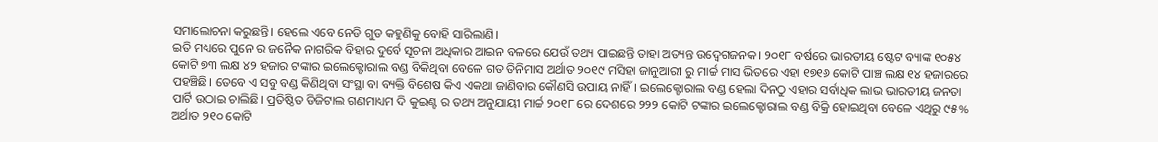ସମାଲୋଚନା କରୁଛନ୍ତି। ହେଲେ ଏବେ ନେଡି ଗୁଡ କହୁଣିକୁ ବୋହି ସାରିଲାଣି।
ଇତି ମଧ୍ୟରେ ପୁନେ ର ଜନୈକ ନାଗରିକ ବିହାର ଦୁର୍ବେ ସୂଚନା ଅଧିକାର ଆଇନ ବଳରେ ଯେଉଁ ତଥ୍ୟ ପାଇଛନ୍ତି ତାହା ଅତ୍ୟନ୍ତ ଉଦ୍ବେଗଜନକ। ୨୦୧୮ ବର୍ଷରେ ଭାରତୀୟ ଷ୍ଟେଟ ବ୍ୟାଙ୍କ ୧୦୫୪ କୋଟି ୭୩ ଲକ୍ଷ ୪୨ ହଜାର ଟଙ୍କାର ଇଲେକ୍ଟୋରାଲ ବଣ୍ଡ ବିକିଥିବା ବେଳେ ଗତ ତିନିମାସ ଅର୍ଥାତ ୨୦୧୯ ମସିହା ଜାନୁଆରୀ ରୁ ମାର୍ଚ୍ଚ ମାସ ଭିତରେ ଏହା ୧୭୧୬ କୋଟି ପାଞ୍ଚ ଲକ୍ଷ ୧୪ ହଜାରରେ ପହଞ୍ଚିଛି। ତେବେ ଏ ସବୁ ବଣ୍ଡ କିଣିଥିବା ସଂସ୍ଥା ବା ବ୍ୟକ୍ତି ବିଶେଷ କିଏ ଏକଥା ଜାଣିବାର କୌଣସି ଉପାୟ ନାହିଁ। ଇଲେକ୍ଟୋରାଲ ବଣ୍ଡ ହେଲା ଦିନଠୁ ଏହାର ସର୍ବାଧିକ ଲାଭ ଭାରତୀୟ ଜନତା ପାର୍ଟି ଉଠାଇ ଚାଲିଛି। ପ୍ରତିଷ୍ଠିତ ଡିଜିଟାଲ ଗଣମାଧ୍ୟମ ଦି କୁଇଣ୍ଟ ର ତଥ୍ୟ ଅନୁଯାୟୀ ମାର୍ଚ୍ଚ ୨୦୧୮ ରେ ଦେଶରେ ୨୨୨ କୋଟି ଟଙ୍କାର ଇଲେକ୍ଟୋରାଲ ବଣ୍ଡ ବିକ୍ରି ହୋଇଥିବା ବେଳେ ଏଥିରୁ ୯୫% ଅର୍ଥାତ ୨୧୦ କୋଟି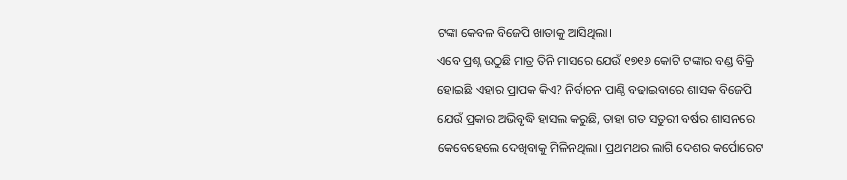ଟଙ୍କା କେବଳ ବିଜେପି ଖାତାକୁ ଆସିଥିଲା।
ଏବେ ପ୍ରଶ୍ନ ଉଠୁଛି ମାତ୍ର ତିନି ମାସରେ ଯେଉଁ ୧୭୧୬ କୋଟି ଟଙ୍କାର ବଣ୍ଡ ବିକ୍ରି ହୋଇଛି ଏହାର ପ୍ରାପକ କିଏ? ନିର୍ବାଚନ ପାଣ୍ଠି ବଢାଇବାରେ ଶାସକ ବିଜେପି ଯେଉଁ ପ୍ରକାର ଅଭିବୃଦ୍ଧି ହାସଲ କରୁଛି, ତାହା ଗତ ସତୁରୀ ବର୍ଷର ଶାସନରେ କେବେହେଲେ ଦେଖିବାକୁ ମିଳିନଥିଲା। ପ୍ରଥମଥର ଲାଗି ଦେଶର କର୍ପୋରେଟ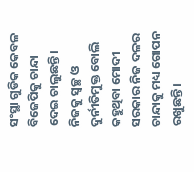ସଂସ୍ଥା ଗୁଡିକ କେବଳ ବିଜେପିକୁ ଚାନ୍ଦା ଦେଇ ଚାଲୁଛନ୍ତି। ନିଜକୁ ସ୍ଵଚ୍ଛ ଓ ଦୁର୍ନୀତିମୁକ୍ତ ବୋଲି କହୁଥିବା ମୋଦୀ ସରକାର ନିଜ ଦଳର ଚାନ୍ଦାକୁ ମଧ୍ୟ ଗୋପନ ରଖୁଛନ୍ତି।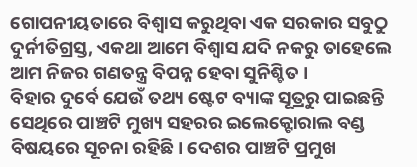ଗୋପନୀୟତାରେ ବିଶ୍ଵାସ କରୁଥିବା ଏକ ସରକାର ସବୁଠୁ ଦୁର୍ନୀତିଗ୍ରସ୍ତ, ଏକଥା ଆମେ ବିଶ୍ଵାସ ଯଦି ନକରୁ ତାହେଲେ ଆମ ନିଜର ଗଣତନ୍ତ୍ର ବିପନ୍ନ ହେବା ସୁନିଶ୍ଚିତ ।
ବିହାର ଦୁର୍ବେ ଯେଉଁ ତଥ୍ୟ ଷ୍ଟେଟ ବ୍ୟାଙ୍କ ସୂତ୍ରରୁ ପାଇଛନ୍ତି ସେଥିରେ ପାଞ୍ଚଟି ମୁଖ୍ୟ ସହରର ଇଲେକ୍ଟୋରାଲ ବଣ୍ଡ ବିଷୟରେ ସୂଚନା ରହିଛି। ଦେଶର ପାଞ୍ଚଟି ପ୍ରମୁଖ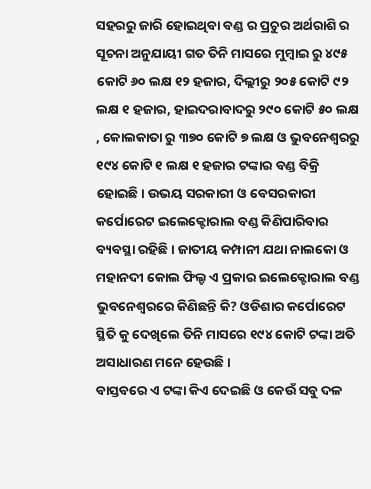ସହରରୁ ଜାରି ହୋଇଥିବା ବଣ୍ଡ ର ପ୍ରଚୁର ଅର୍ଥରାଶି ର ସୂଚନା ଅନୁଯାୟୀ ଗତ ତିନି ମାସରେ ମୁମ୍ବାଇ ରୁ ୪୯୫ କୋଟି ୬୦ ଲକ୍ଷ ୧୨ ହଜାର, ଦିଲ୍ଲୀରୁ ୨୦୫ କୋଟି ୯୨ ଲକ୍ଷ ୧ ହଜାର, ହାଇଦରାବାଦରୁ ୨୯୦ କୋଟି ୫୦ ଲକ୍ଷ , କୋଲକାତା ରୁ ୩୭୦ କୋଟି ୭ ଲକ୍ଷ ଓ ଭୁବନେଶ୍ବରରୁ ୧୯୪ କୋଟି ୧ ଲକ୍ଷ ୧ ହଜାର ଟଙ୍କାର ବଣ୍ଡ ବିକ୍ରି ହୋଇଛି। ଉଭୟ ସରକାରୀ ଓ ବେସରକାରୀ କର୍ପୋରେଟ ଇଲେକ୍ଟୋରାଲ ବଣ୍ଡ କିଣିପାରିବାର ବ୍ୟବସ୍ଥା ରହିଛି। ଜାତୀୟ କମ୍ପାନୀ ଯଥା ନାଲକୋ ଓ ମହାନଦୀ କୋଲ ଫିଲ୍ଡ ଏ ପ୍ରକାର ଇଲେକ୍ଟୋରାଲ ବଣ୍ଡ ଭୁବନେଶ୍ବରରେ କିଣିଛନ୍ତି କି? ଓଡିଶାର କର୍ପୋରେଟ ସ୍ଥିତି କୁ ଦେଖିଲେ ତିନି ମାସରେ ୧୯୪ କୋଟି ଟଙ୍କା ଅତି ଅସାଧାରଣ ମନେ ହେଉଛି।
ବାସ୍ତବରେ ଏ ଟଙ୍କା କିଏ ଦେଇଛି ଓ କେଉଁ ସବୁ ଦଳ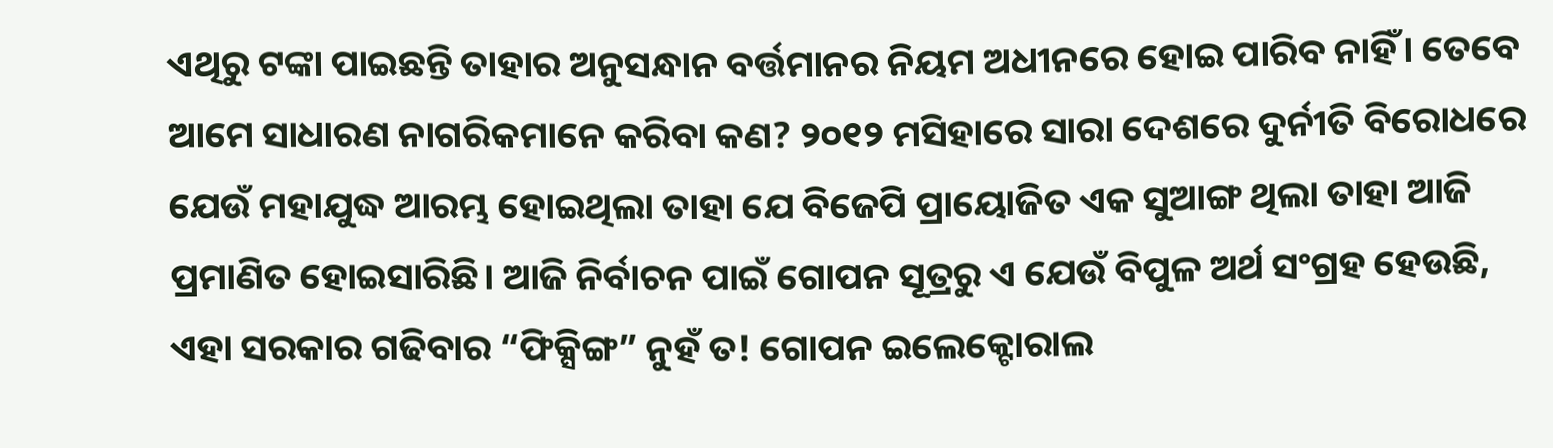ଏଥିରୁ ଟଙ୍କା ପାଇଛନ୍ତି ତାହାର ଅନୁସନ୍ଧାନ ବର୍ତ୍ତମାନର ନିୟମ ଅଧୀନରେ ହୋଇ ପାରିବ ନାହିଁ। ତେବେ ଆମେ ସାଧାରଣ ନାଗରିକମାନେ କରିବା କଣ? ୨୦୧୨ ମସିହାରେ ସାରା ଦେଶରେ ଦୁର୍ନୀତି ବିରୋଧରେ ଯେଉଁ ମହାଯୁଦ୍ଧ ଆରମ୍ଭ ହୋଇଥିଲା ତାହା ଯେ ବିଜେପି ପ୍ରାୟୋଜିତ ଏକ ସୁଆଙ୍ଗ ଥିଲା ତାହା ଆଜି ପ୍ରମାଣିତ ହୋଇସାରିଛି। ଆଜି ନିର୍ବାଚନ ପାଇଁ ଗୋପନ ସୂତ୍ରରୁ ଏ ଯେଉଁ ବିପୁଳ ଅର୍ଥ ସଂଗ୍ରହ ହେଉଛି, ଏହା ସରକାର ଗଢିବାର “ଫିକ୍ସିଙ୍ଗ” ନୁହଁ ତ! ଗୋପନ ଇଲେକ୍ଟୋରାଲ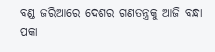ବଣ୍ଡ ଜରିଆରେ ଦେଶର ଗଣତନ୍ତ୍ରକୁ ଆଜି ବନ୍ଧା ପକା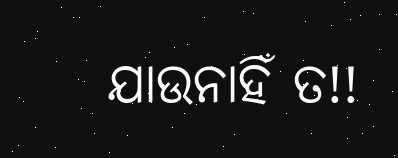ଯାଉନାହିଁ ତ!!